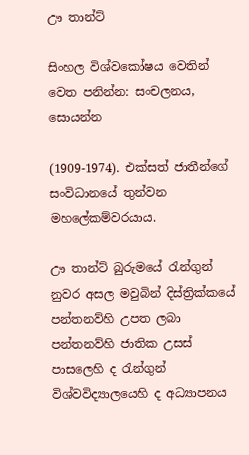ඌ තාන්ට්

සිංහල විශ්වකෝෂය වෙතින්
වෙත පනින්න: සංචලනය, සොයන්න

(1909-1974). එක්සත් ජාතීන්ගේ සංවිධානයේ තුන්වන මහලේකම්වරයාය.

ඌ තාන්ට් බුරුමයේ රැන්ගුන් නුවර අසල මවුබින් දිස්ත්‍රික්කයේ පන්තනව්හි උපත ලබා පන්තනව්හි ජාතික උසස් පාසලෙහි ද රැන්ගුන් විශ්වවිද්‍යාලයෙහි ද අධ්‍යාපනය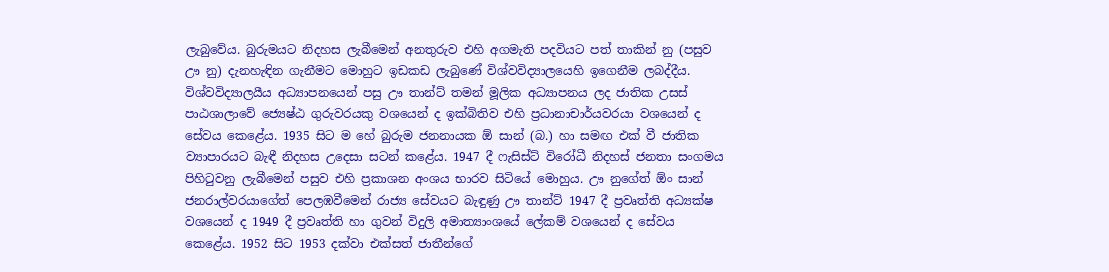ලැබුවේය. බුරුමයට නිදහස ලැබීමෙන් අනතුරුව එහි අගමැති පදවියට පත් තාකින් නු (පසුව ඌ නු) දැනහැඳින ගැනීමට මොහුට ඉඩකඩ ලැබුණේ විශ්වවිද්‍යාලයෙහි ඉගෙනීම ලබද්දීය. විශ්වවිද්‍යාලයීය අධ්‍යාපනයෙන් පසු ඌ තාන්ට් තමන් මූලික අධ්‍යාපනය ලද ජාතික උසස් පාඨශාලාවේ ජ්‍යෙෂ්ඨ ගුරුවරයකු වශයෙන් ද ඉක්බිතිව එහි ප්‍රධානාචාර්යවරයා වශයෙන් ද සේවය කෙළේය. 1935 සිට ම හේ බුරුම ජනනායක ඕ සාන් (බ.) හා සමඟ එක් වී ජාතික ව්‍යාපාරයට බැඳී නිදහස උදෙසා සටන් කළේය. 1947 දී ෆැසිස්ට් විරෝධී නිදහස් ජනතා සංගමය පිහිටුවනු ලැබීමෙන් පසුව එහි ප්‍රකාශන අංශය භාරව සිටියේ මොහුය. ඌ නුගේත් ඕං සාන් ජනරාල්වරයාගේත් පෙලඹවීමෙන් රාජ්‍ය සේවයට බැඳුණු ඌ තාන්ට් 1947 දී ප්‍රවෘත්ති අධ්‍යක්ෂ වශයෙන් ද 1949 දී ප්‍රවෘත්ති හා ගුවන් විදුලි අමාත්‍යාංශයේ ලේකම් වශයෙන් ද සේවය කෙළේය. 1952 සිට 1953 දක්වා එක්සත් ජාතීන්ගේ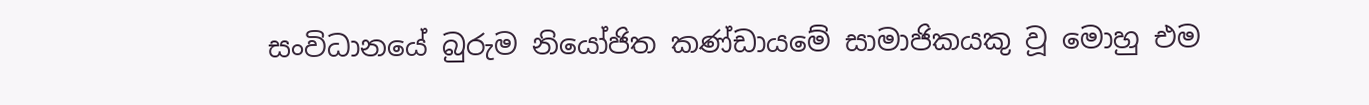සංවිධානයේ බුරුම නියෝජිත කණ්ඩායමේ සාමාජිකයකු වූ මොහු එම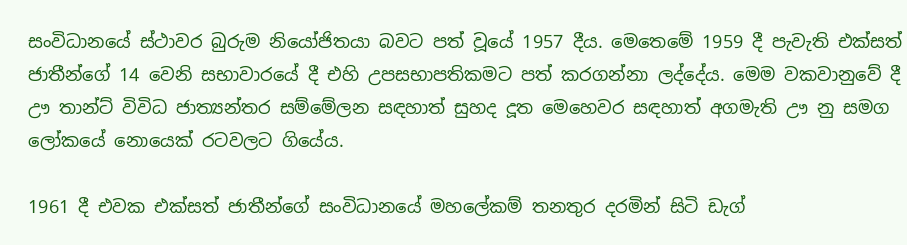සංවිධානයේ ස්ථාවර බුරුම නියෝජිතයා බවට පත් වූයේ 1957 දීය. මෙතෙමේ 1959 දී පැවැති එක්සත් ජාතීන්ගේ 14 වෙනි සභාවාරයේ දී එහි උපසභාපතිකමට පත් කරගන්නා ලද්දේය. මෙම වකවානුවේ දී ඌ තාන්ට් විවිධ ජාත්‍යන්තර සම්මේලන සඳහාත් සුහද දූත මෙහෙවර සඳහාත් අගමැති ඌ නු සමග ලෝකයේ නොයෙක් රටවලට ගියේය.

1961 දී එවක එක්සත් ජාතීන්ගේ සංවිධානයේ මහලේකම් තනතුර දරමින් සිටි ඩැග්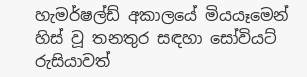හැමර්ෂල්ඩ් අකාලයේ මියයෑමෙන් හිස් වූ තනතුර සඳහා සෝවියට් රුසියාවත්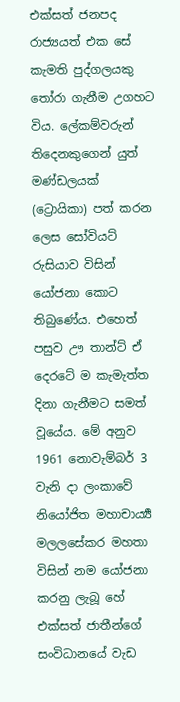එක්සත් ජනපද රාජ්‍යයත් එක සේ කැමති පුද්ගලයකු තෝරා ගැනීම උගහට විය. ලේකම්වරුන් තිදෙනකුගෙන් යුත් මණ්ඩලයක් (ට්‍රොයිකා) පත් කරන ලෙස සෝවියට් රුසියාව විසින් යෝජනා කොට තිබුණේය. එහෙත් පසුව ඌ තාන්ට් ඒ දෙරටේ ම කැමැත්ත දිනා ගැනීමට සමත් වූයේය. මේ අනුව 1961 නොවැම්බර් 3 වැනි දා ලංකාවේ නියෝජිත මහාචාර්‍ය්‍ය මලලසේකර මහතා විසින් නම යෝජනා කරනු ලැබූ හේ එක්සත් ජාතීන්ගේ සංවිධානයේ වැඩ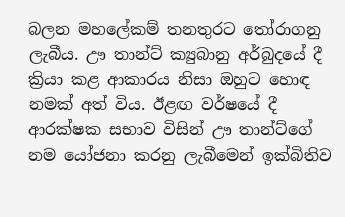බලන මහලේකම් තනතුරට තෝරාගනු ලැබීය. ඌ තාන්ට් ක්‍යුබානු අර්බුදයේ දී ක්‍රියා කළ ආකාරය නිසා ඔහුට හොඳ නමක් අත් විය. ඊළඟ වර්ෂයේ දී ආරක්ෂක සභාව විසින් ඌ තාන්ට්ගේ නම යෝජනා කරනු ලැබීමෙන් ඉක්බිතිව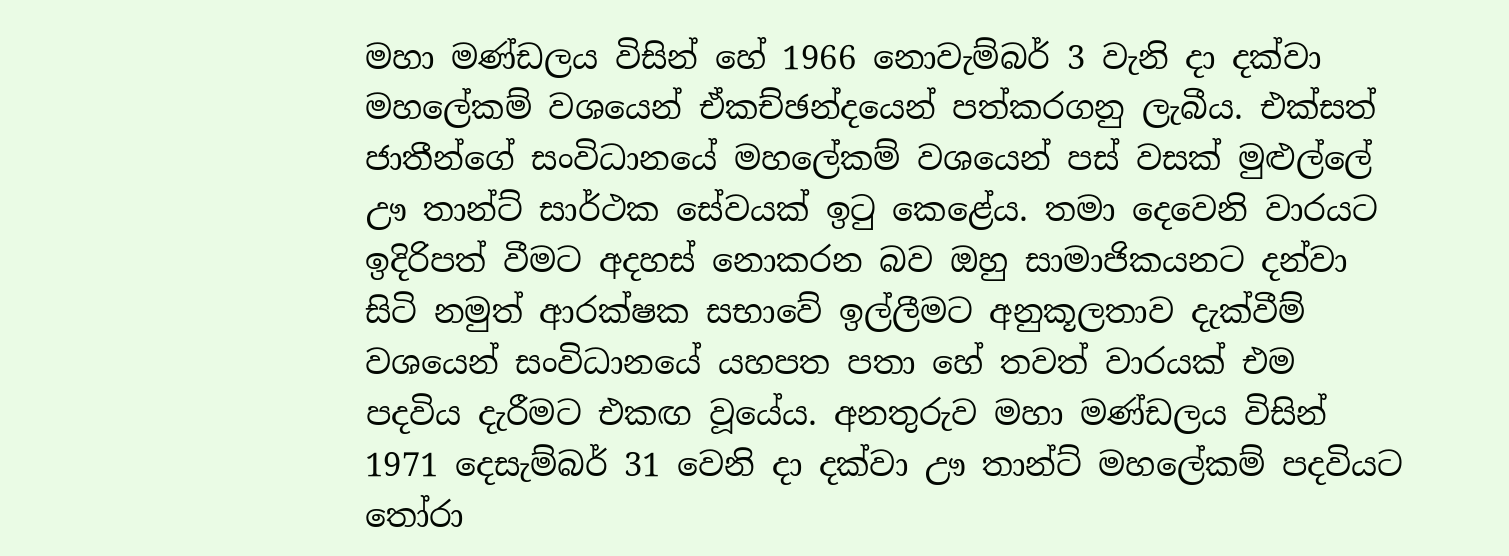මහා මණ්ඩලය විසින් හේ 1966 නොවැම්බර් 3 වැනි දා දක්වා මහලේකම් වශයෙන් ඒකච්ඡන්දයෙන් පත්කරගනු ලැබීය. එක්සත් ජාතීන්ගේ සංවිධානයේ මහලේකම් වශයෙන් පස් වසක් මුළුල්ලේ ඌ තාන්ට් සාර්ථක සේවයක් ඉටු කෙළේය. තමා දෙවෙනි වාරයට ඉදිරිපත් වීමට අදහස් නොකරන බව ඔහු සාමාජිකයනට දන්වා සිටි නමුත් ආරක්ෂක සභාවේ ඉල්ලීමට අනුකූලතාව දැක්වීම් වශයෙන් සංවිධානයේ යහපත පතා හේ තවත් වාරයක් එම පදවිය දැරීමට එකඟ වූයේය. අනතුරුව මහා මණ්ඩලය විසින් 1971 දෙසැම්බර් 31 වෙනි දා දක්වා ඌ තාන්ට් මහලේකම් පදවියට තෝරා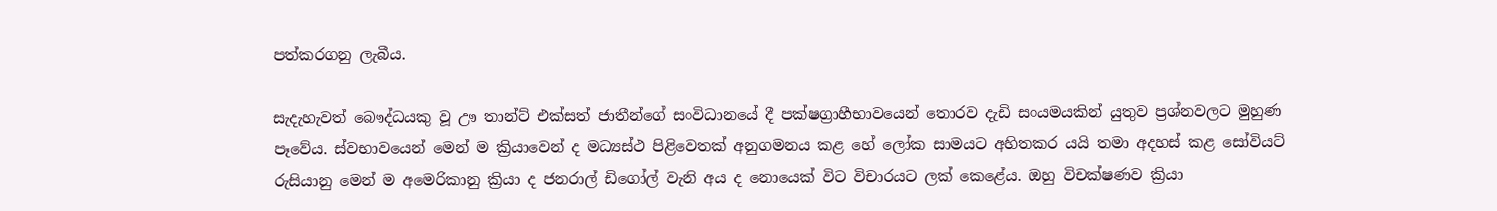පත්කරගනු ලැබීය.

සැදැහැවත් බෞද්ධයකු වූ ඌ තාන්ට් එක්සත් ජාතීන්ගේ සංවිධානයේ දී පක්ෂග්‍රාහීභාවයෙන් තොරව දැඩි සංයමයකින් යුතුව ප්‍රශ්නවලට මුහුණ පෑවේය. ස්වභාවයෙන් මෙන් ම ක්‍රියාවෙන් ද මධ්‍යස්ථ පිළිවෙතක් අනුගමනය කළ හේ ලෝක සාමයට අහිතකර යයි තමා අදහස් කළ සෝවියට් රුසියානු මෙන් ම අමෙරිකානු ක්‍රියා ද ජනරාල් ඩිගෝල් වැනි අය ද නොයෙක් විට විචාරයට ලක් කෙළේය. ඔහු විචක්ෂණව ක්‍රියා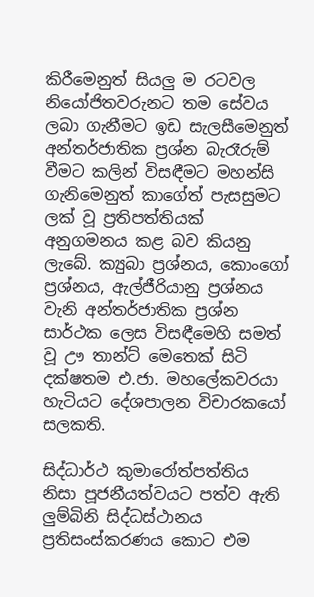කිරීමෙනුත් සියලු ම රටවල නියෝජිතවරුනට තම සේවය ලබා ගැනීමට ඉඩ සැලසීමෙනුත් අන්තර්ජාතික ප්‍රශ්න බැරෑරුම් වීමට කලින් විසඳීමට මහන්සි ගැනිමෙනුත් කාගේත් පැසසුමට ලක් වූ ප්‍රතිපත්තියක් අනුගමනය කළ බව කියනු ලැබේ. ක්‍යුබා ප්‍රශ්නය, කොංගෝ ප්‍රශ්නය, ඇල්ජීරියානු ප්‍රශ්නය වැනි අන්තර්ජාතික ප්‍රශ්න සාර්ථක ලෙස විසඳීමෙහි සමත් වූ ඌ තාන්ට් මෙතෙක් සිටි දක්ෂතම එ.ජා. මහලේකවරයා හැටියට දේශපාලන විචාරකයෝ සලකති.

සිද්ධාර්ථ කුමාරෝත්පත්තිය නිසා පූජනීයත්වයට පත්ව ඇති ලුම්බිනි සිද්ධස්ථානය ප්‍රතිසංස්කරණය කොට එම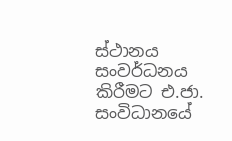ස්ථානය සංවර්ධනය කිරීමට එ.ජා. සංවිධානයේ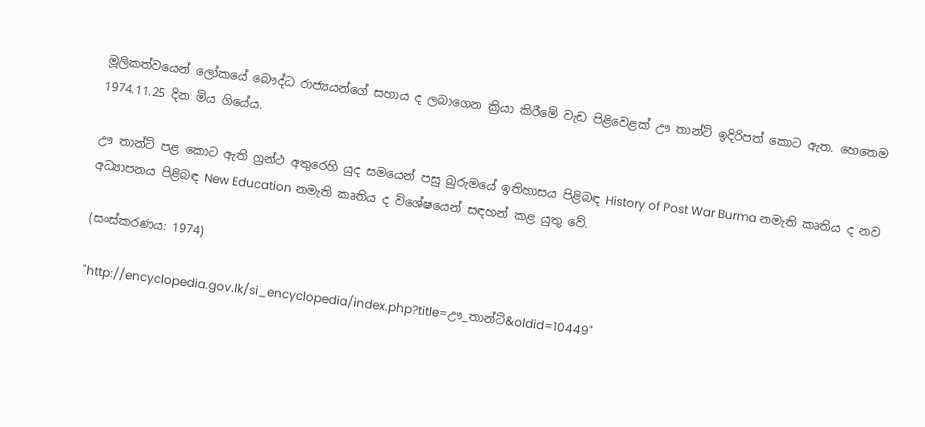මූලිකත්වයෙන් ලෝකයේ බෞද්ධ රාජ්‍යයන්ගේ සහාය ද ලබාගෙන ක්‍රියා කිරීමේ වැඩ පිළිවෙළක් ඌ තාන්ට් ඉදිරිපත් කොට ඇත. හෙතෙම 1974.11.25 දින මිය ගියේය.

ඌ තාන්ට් පළ කොට ඇති ග්‍රන්ථ අතුරෙහි යුද සමයෙන් පසු බුරුමයේ ඉතිහාසය පිළිබඳ History of Post War Burma නමැති කෘතිය ද නව අධ්‍යාපනය පිළිබඳ New Education නමැති කෘතිය ද විශේෂයෙන් සඳහන් කළ යුතු වේ.

(සංස්කරණය: 1974)

"http://encyclopedia.gov.lk/si_encyclopedia/index.php?title=ඌ_තාන්ට්&oldid=10449"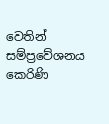වෙතින් සම්ප්‍රවේශනය කෙරිණි